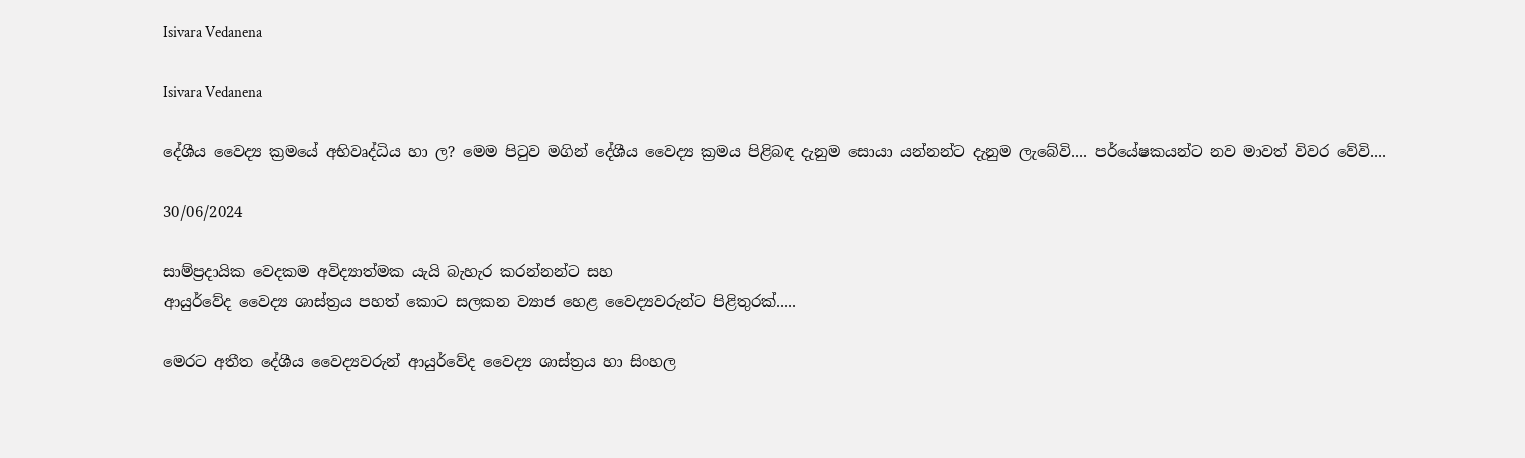Isivara Vedanena

Isivara Vedanena

දේශීය වෛද්‍ය ක්‍රමයේ අභිවෘද්ධිය හා ල? මෙම පිටුව මගින් දේශීය වෛද්‍ය ක්‍රමය පිළිබඳ දැනුම සොයා යන්නන්ට දැනුම ලැබේවි.... පර්යේෂකයන්ට නව මාවත් විවර වේවි....

30/06/2024

සාම්ප්‍රදායික වෙදකම අවිද්‍යාත්මක යැයි බැහැර කරන්නන්ට සහ
ආයුර්වේද වෛද්‍ය ශාස්ත්‍රය පහත් කොට සලකන ව්‍යාජ හෙළ වෛද්‍යවරුන්ට පිළිතුරක්.....

මෙරට අතීත දේශීය වෛද්‍යවරුන් ආයුර්වේද වෛද්‍ය ශාස්ත්‍රය හා සිංහල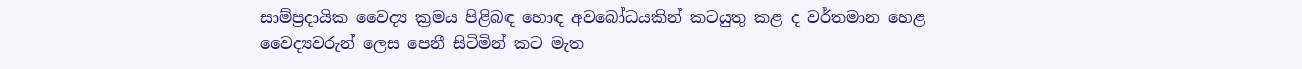සාම්ප්‍රදායික වෛද්‍ය ක්‍රමය පිළිබඳ හොඳ අවබෝධයකින් කටයුතු කළ ද වර්තමාන හෙළ වෛද්‍යවරුන් ලෙස පෙනී සිටිමින් කට මැත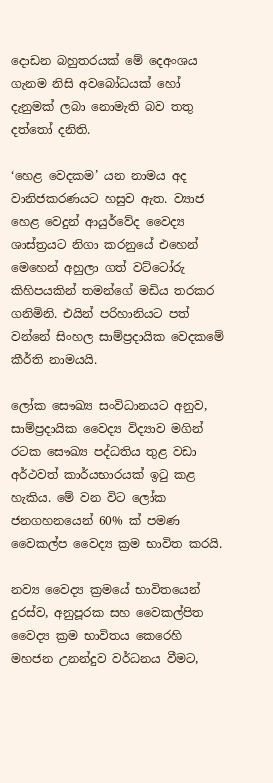දොඩන බහුතරයක් මේ දෙඅංශය ගැනම නිසි අවබෝධයක් හෝ දැනුමක් ලබා නොමැති බව තතු දත්තෝ දනිති.

‘හෙළ වෙදකම’ යන නාමය අද වානිජකරණයට හසුව ඇත. ව්‍යාජ හෙළ වෙදුන් ආයුර්වේද වෛද්‍ය ශාස්ත්‍රයට නිගා කරනුයේ එහෙන් මෙහෙන් අහුලා ගත් වට්ටෝරු කිහිපයකින් තමන්ගේ මඩිය තරකර ගනිමිනි. එයින් පරිහානියට පත් වන්නේ සිංහල සාම්ප්‍රදායික වෙදකමේ කීර්ති නාමයයි.

ලෝක සෞඛ්‍ය සංවිධානයට අනුව, සාම්ප්‍රදායික වෛද්‍ය විද්‍යාව මගින් රටක සෞඛ්‍ය පද්ධතිය තුළ වඩා අර්ථවත් කාර්යභාරයක් ඉටු කළ හැකිය. මේ වන විට ලෝක ජනගහනයෙන් 60% ක් පමණ වෛකල්ප වෛද්‍ය ක්‍රම භාවිත කරයි.

නව්‍ය වෛද්‍ය ක්‍රමයේ භාවිතයෙන් දුරස්ව, අනුපූරක සහ වෛකල්පිත වෛද්‍ය ක්‍රම භාවිතය කෙරෙහි මහජන උනන්දුව වර්ධනය වීමට,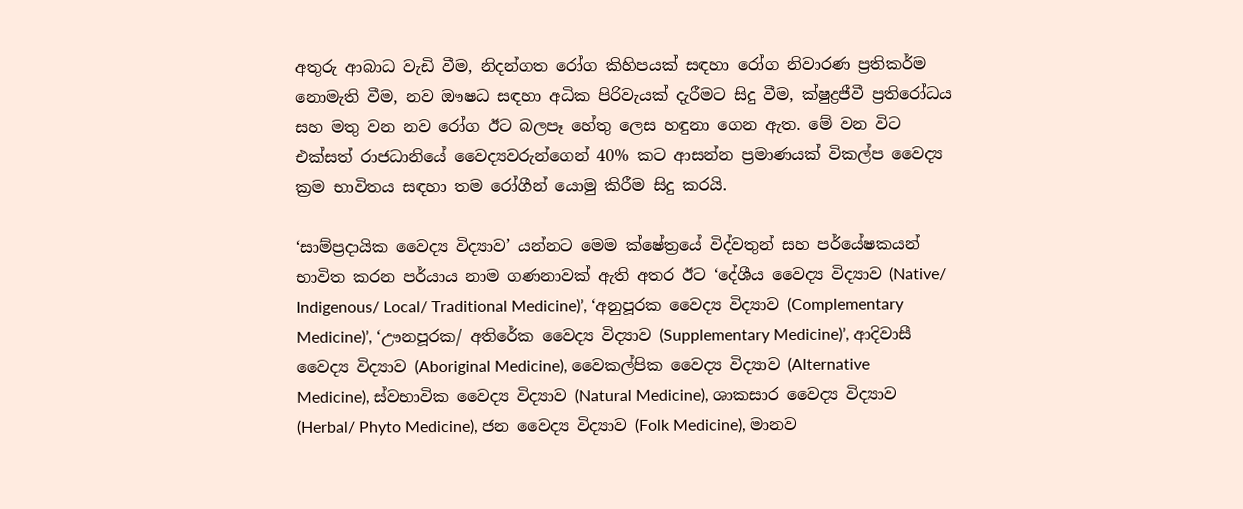අතුරු ආබාධ වැඩි වීම, නිදන්ගත රෝග කිහිපයක් සඳහා රෝග නිවාරණ ප්‍රතිකර්ම නොමැති වීම, නව ඖෂධ සඳහා අධික පිරිවැයක් දැරීමට සිදු වීම, ක්ෂුද්‍රජීවී ප්‍රතිරෝධය සහ මතු වන නව රෝග ඊට බලපෑ හේතු ලෙස හඳුනා ගෙන ඇත. මේ වන විට එක්සත් රාජධානියේ වෛද්‍යවරුන්ගෙන් 40% කට ආසන්න ප්‍රමාණයක් විකල්ප වෛද්‍ය ක්‍රම භාවිතය සඳහා තම රෝගීන් යොමු කිරීම සිදු කරයි.

‘සාම්ප්‍රදායික වෛද්‍ය විද්‍යාව’ යන්නට ‍මෙම ක්ෂේත්‍රයේ විද්වතුන් සහ පර්යේෂකයන් භාවිත කරන පර්යාය නාම ගණනාවක් ඇති අතර ඊට ‘දේශීය වෛද්‍ය විද්‍යාව (Native/ Indigenous/ Local/ Traditional Medicine)’, ‘අනුපූරක වෛද්‍ය විද්‍යාව (Complementary Medicine)’, ‘ඌනපූරක/ අතිරේක වෛද්‍ය විද්‍යාව (Supplementary Medicine)’, ආදිවාසී වෛද්‍ය විද්‍යාව (Aboriginal Medicine), වෛකල්පික වෛද්‍ය විද්‍යාව (Alternative Medicine), ස්වභාවික වෛද්‍ය විද්‍යාව (Natural Medicine), ශාකසාර වෛද්‍ය විද්‍යාව (Herbal/ Phyto Medicine), ජන වෛද්‍ය විද්‍යාව (Folk Medicine), මානව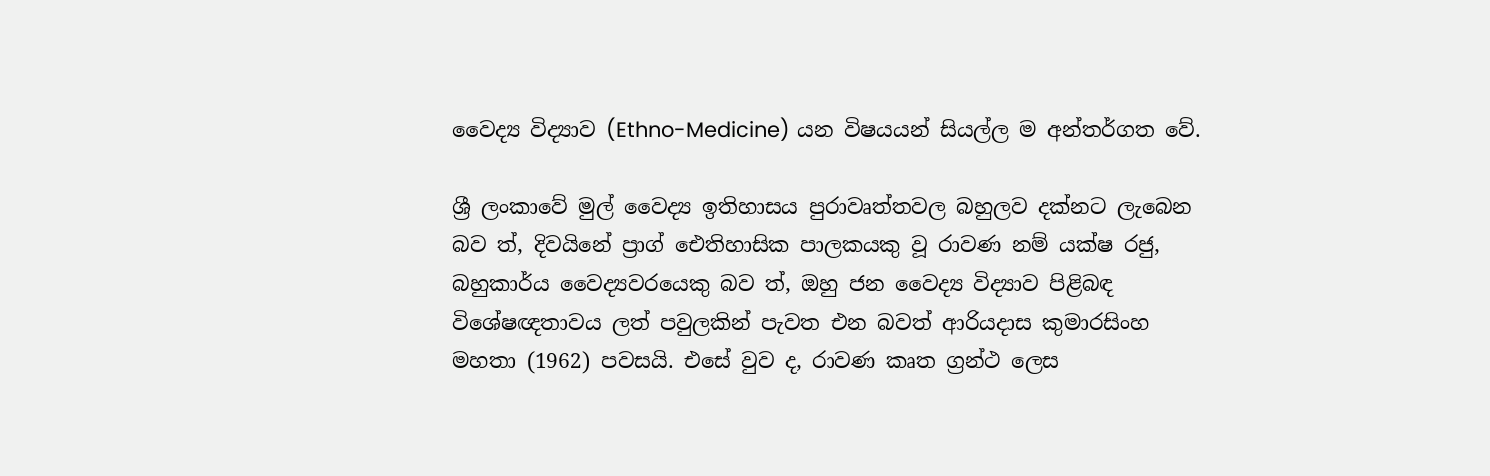වෛද්‍ය විද්‍යාව (Ethno-Medicine) යන විෂයයන් සියල්ල ම අන්තර්ගත වේ.

ශ්‍රී ලංකාවේ මුල් වෛද්‍ය ඉතිහාසය පුරාවෘත්තවල බහුලව දක්නට ලැබෙන බව ත්, දිවයිනේ ප්‍රාග් ඓතිහාසික පාලකයකු වූ රාවණ නම් යක්ෂ රජු, බහුකාර්ය වෛද්‍යවරයෙකු බව ත්, ඔහු ජන වෛද්‍ය විද්‍යාව පිළිබඳ විශේෂඥතාවය ලත් පවුලකින් පැවත එන බවත් ආරියදාස කුමාරසිංහ මහතා (1962) පවසයි. එසේ වුව ද, රාවණ කෘත ග්‍රන්ථ ලෙස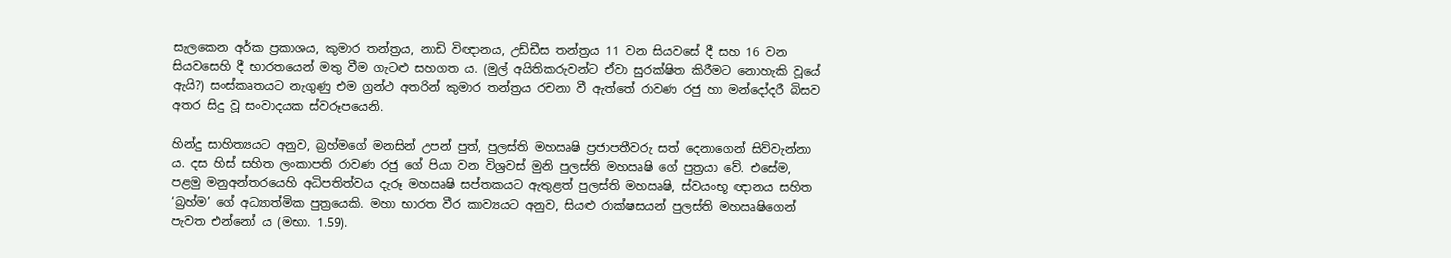සැලකෙන අර්ක ප්‍රකාශය, කුමාර තන්ත්‍රය, නාඩි විඥානය, උඩ්ඩීස තන්ත්‍රය 11 වන සියවසේ දී සහ 16 වන සියවසෙහි දී භාරතයෙන් මතු වීම ගැටළු සහගත ය. (මුල් අයිතිකරුවන්ට ඒවා සුරක්ෂිත කිරීමට නොහැකි වූයේ ඇයි?) සංස්කෘතයට නැගුණු එම ග්‍රන්ථ අතරින් කුමාර තන්ත්‍රය රචනා වී ඇත්තේ රාවණ රජු හා මන්දෝදරී බිසව අතර සිදු වූ සංවාදයක ස්වරූපයෙනි.

හින්දු සාහිත්‍යයට අනුව, බ්‍රහ්මගේ මනසින් උපන් පුත්, පුලස්ති මහඍෂි ප්‍රජාපතීවරු සත් දෙනාගෙන් සිව්වැන්නා ය. දස හිස් සහිත ලංකාපති රාවණ රජු ගේ පියා වන විශ්‍රවස් මුනි පුලස්ති මහඍෂි ගේ පුත්‍රයා වේ. එසේම, පළමු මනුඅන්තරයෙහි අධිපතිත්වය දැරූ මහඍෂි සප්තකයට ඇතුළත් පුලස්ති මහඍෂි, ස්වයංභූ ඥානය සහිත ‘බ්‍රහ්ම’ ගේ අධ්‍යාත්මික පුත්‍රයෙකි. මහා භාරත වීර කාව්‍යයට අනුව, සියළු රාක්ෂසයන් පුලස්ති මහඍෂිගෙන් පැවත එන්නෝ ය (මභා. 1.59).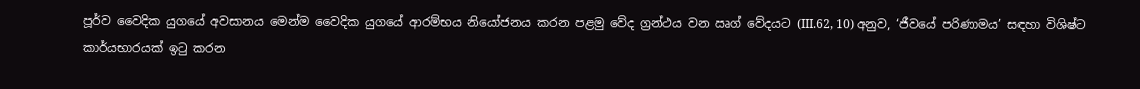පූර්ව වෛදික යුගයේ අවසානය මෙන්ම වෛදික යුගයේ ආරම්භය නියෝජනය කරන පළමු වේද ග්‍රන්ථය වන ඍග් වේදයට (III.62, 10) අනුව, ‘ජීවයේ පරිණාමය’ සඳහා විශිෂ්ට කාර්යභාරයක් ඉටු කරන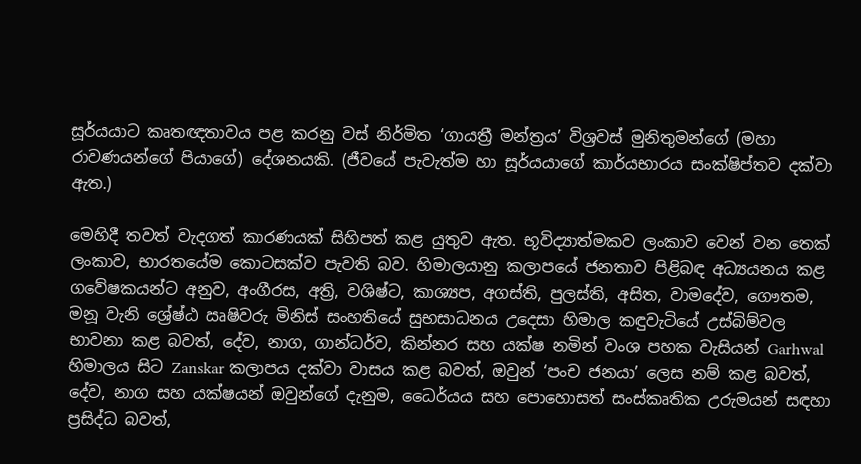සූර්යයාට කෘතඥතාවය පළ කරනු වස් නිර්මිත ‘ගායත්‍රී මන්ත්‍රය’ විශ්‍රවස් මුනිතුමන්ගේ (මහා රාවණයන්ගේ පියාගේ) දේශනයකි. (ජීවයේ පැවැත්ම හා සූර්යයාගේ කාර්යභාරය සංක්ෂිප්තව දක්වා ඇත.)

මෙහිදී තවත් වැදගත් කාරණයක් සිහිපත් කළ යුතුව ඇත. භූවිද්‍යාත්මකව ලංකාව වෙන් වන තෙක් ලංකාව, භාරතයේම කොටසක්ව පැවති බව. හිමාලයානු කලාපයේ ජනතාව පිළිබඳ අධ්‍යයනය කළ ගවේෂකයන්ට අනුව, අංගීරස, අත්‍රි, වශිෂ්ට, කාශ්‍යප, අගස්ති, පුලස්ති, අසිත, වාමදේව, ගෞතම, මනූ වැනි ශ්‍රේෂ්ඨ ඍෂිවරු මිනිස් සංහතියේ සුභසාධනය උදෙසා හිමාල කඳුවැටියේ උස්බිම්වල භාවනා කළ බවත්, දේව, නාග, ගාන්ධර්ව, කින්නර සහ යක්ෂ නමින් වංශ පහක වැසියන් Garhwal හිමාලය සිට Zanskar කලාපය දක්වා වාසය කළ බවත්, ඔවුන් ‘පංච ජනයා’ ලෙස නම් කළ බවත්, දේව, නාග සහ යක්ෂයන් ඔවුන්ගේ දැනුම, ධෛර්යය සහ පොහොසත් සංස්කෘතික උරුමයන් සඳහා ප්‍රසිද්ධ බවත්,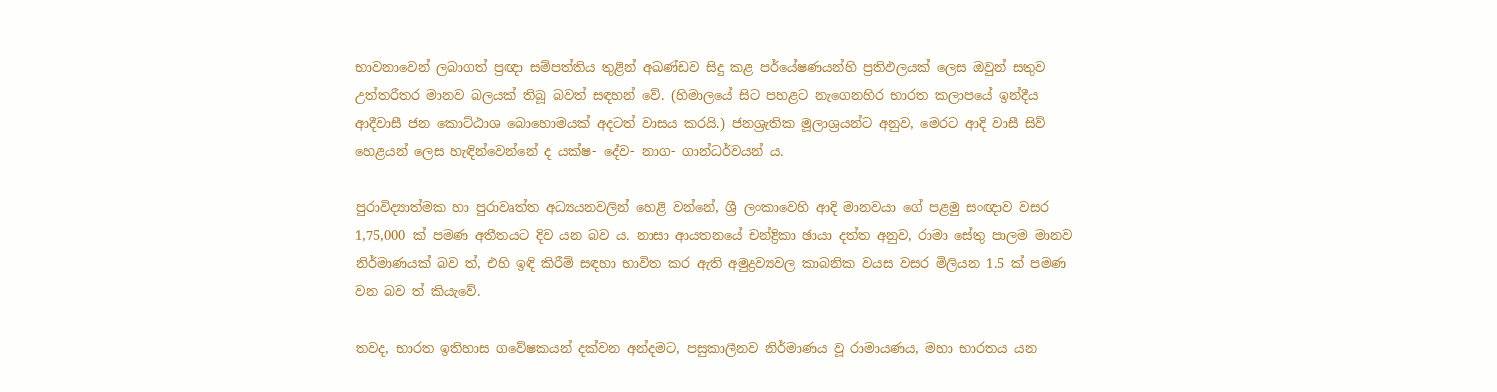භාවනාවෙන් ලබාගත් ප්‍රඥා සම්පත්තිය තුළින් අඛණ්ඩව සිදු කළ පර්යේෂණයන්හි ප්‍රතිඵලයක් ලෙස ඔවුන් සතුව උත්තරීතර මානව බලයක් තිබූ බවත් සඳහන් වේ. (හිමාලයේ සිට පහළට නැගෙනහිර භාරත කලාපයේ ඉන්දීය ආදීවාසී ජන කොට්ඨාශ බොහොමයක් අදටත් වාසය කරයි.) ජනශ්‍රැතික මූලාශ්‍රයන්ට අනුව, මෙරට ආදි වාසී සිව් හෙළයන් ලෙස හැඳින්වෙන්නේ ද යක්ෂ- දේව- නාග- ගාන්ධර්වයන් ය.

පුරාවිද්‍යාත්මක හා පුරාවෘත්ත අධ්‍යයනවලින් හෙළි වන්නේ, ශ්‍රී ලංකාවෙහි ආදි මානවයා ගේ පළමු සංඥාව වසර 1,75,000 ක් පමණ අතීතයට දිව යන බව ය. නාසා ආයතනයේ චන්ද්‍රිකා ඡායා දත්ත අනුව, රාමා සේතු පාලම මානව නිර්මාණයක් බව ත්, එහි ඉඳි කිරීම් සඳහා භාවිත කර ඇති අමුද්‍රව්‍යවල කාබනික වයස වසර මිලියන 1.5 ක් පමණ වන බව ත් කියැවේ.

තවද, භාරත ඉතිහාස ගවේෂකයන් දක්වන අන්දමට, පසුකාලීනව නිර්මාණය වූ රාමායණය, මහා භාරතය යන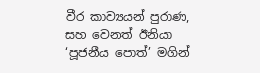වීර කාව්‍යයන් පුරාණ, සහ වෙනත් ඊනියා ‘පූජනීය පොත්’ මගින්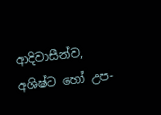ආදිවාසීන්ව, අශිෂ්ට හෝ උප-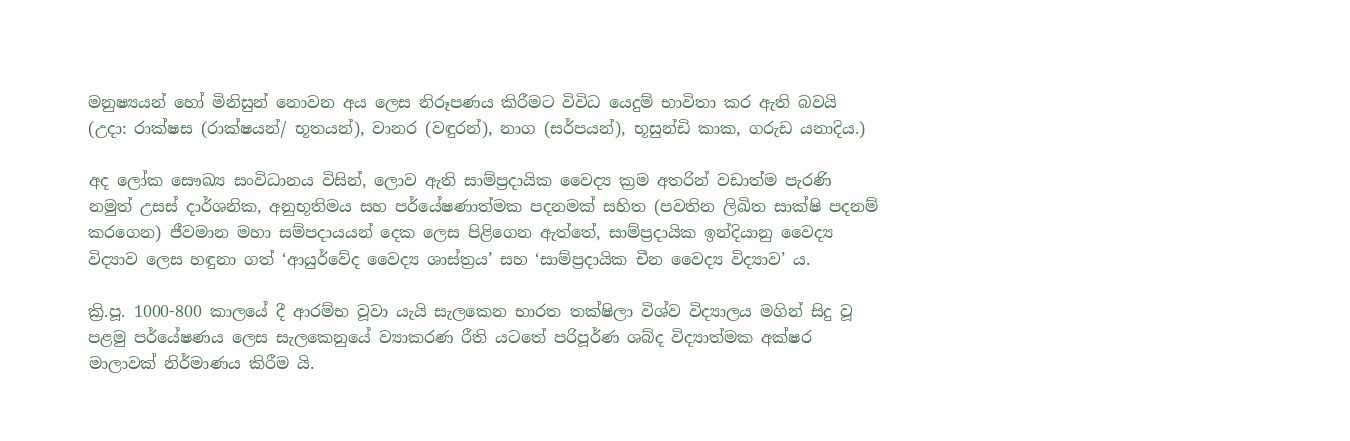මනුෂ්‍යයන් හෝ මිනිසුන් නොවන අය ලෙස නිරූපණය කිරීමට විවිධ යෙදුම් භාවිතා කර ඇති බවයි (උදා: රාක්ෂස (රාක්ෂයන්/ භූතයන්), වානර (වඳුරන්), නාග (සර්පයන්), භූසුන්ඩි කාක, ගරුඩ යනාදිය.)

අද ලෝක සෞඛ්‍ය සංවිධානය විසින්, ලොව ඇති සාම්ප්‍රදායික වෛද්‍ය ක්‍රම අතරින් වඩාත්ම පැරණි නමුත් උසස් දාර්ශනික, අනුභූතිමය සහ පර්යේෂණාත්මක පදනමක් සහිත (පවතින ලිඛිත සාක්ෂි පදනම් කරගෙන) ජීවමාන මහා සම්පදායයන් දෙක ලෙස පිළිගෙන ඇත්තේ, සාම්ප්‍රදායික ඉන්දියානු වෛද්‍ය විද්‍යාව ලෙස හඳුනා ගත් ‘ආයුර්වේද වෛද්‍ය ශාස්ත්‍රය’ සහ ‘සාම්ප්‍රදායික චීන වෛද්‍ය විද්‍යාව’ ය.

ක්‍රි.පූ. 1000-800 කාලයේ දී ආරම්භ වූවා යැයි සැලකෙන භාරත තක්ෂිලා විශ්ව විද්‍යාලය මගින් සිදු වූ පළමු පර්යේෂණය ලෙස සැලකෙනුයේ ව්‍යාකරණ රීති යටතේ පරිපූර්ණ ශබ්ද විද්‍යාත්මක අක්ෂර මාලාවක් නිර්මාණය කිරීම යි.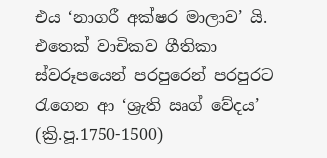එය ‘නාගරී අක්ෂර මාලාව’ යි. එතෙක් වාචිකව ගීතිකා ස්වරූපයෙන් පරපුරෙන් පරපුරට රැගෙන ආ ‘ශ්‍රැති ඍග් වේදය’ (ක්‍රි.පූ.1750-1500)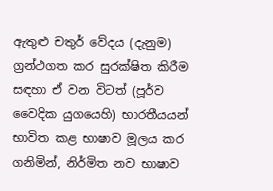ඇතුළු චතුර් වේදය (දැනුම) ග්‍රන්ථගත කර සුරක්ෂිත කිරීම සඳහා ඒ වන විටත් (පූර්ව වෛදික යුගයෙහි) භාරතීයයන් භාවිත කළ භාෂාව මූලය කර ගනිමින්, නිර්මිත නව භාෂාව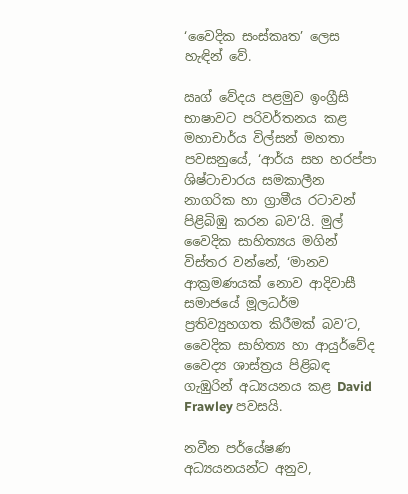‘වෛදික සංස්කෘත’ ලෙස හැඳින් වේ.

ඍග් වේදය පළමුව ඉංග්‍රීසි භාෂාවට පරිවර්තනය කළ මහාචාර්ය විල්සන් මහතා පවසනුයේ, ‘ආර්ය සහ හරප්පා ශිෂ්ටාචාරය සමකාලීන නාගරික හා ග්‍රාමීය රටාවන් පිළිබිඹු කරන බව’යි. මුල් වෛදික සාහිත්‍යය මගින් විස්තර වන්නේ, ‘මානව ආක්‍රමණයක් නොව ආදිවාසී සමාජයේ මූලධර්ම ප්‍රතිව්‍යුහගත කිරීමක් බව’ට, වෛදික සාහිත්‍ය හා ආයුර්වේද වෛද්‍ය ශාස්ත්‍රය පිළිබඳ ගැඹුරින් අධ්‍යයනය කළ David Frawley පවසයි.

නවීන පර්යේෂණ අධ්‍යයනයන්ට අනුව,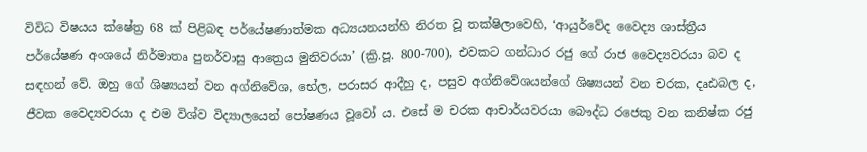විවිධ විෂයය ක්ෂේත්‍ර 68 ක් පිළිබඳ පර්යේෂණාත්මක අධ්‍යයනයන්හි නිරත වූ තක්ෂිලාවෙහි, ‘ආයුර්වේද වෛද්‍ය ශාස්ත්‍රීය පර්යේෂණ අංශයේ නිර්මාතෘ පුනර්වාසු ආත්‍රෙය මුනිවරයා’ (ක්‍රි.පූ. 800-700), එවකට ගන්ධාර රජු ගේ රාජ වෛද්‍යවරයා බව ද සඳහන් වේ. ඔහු ගේ ශිෂ්‍යයන් වන අග්නිවේශ, භේල, පරාසර ආදීහු ද, පසුව අග්නිවේශයන්ගේ ශිෂ්‍යයන් වන චරක, දෘඪබල ද, ජීවක වෛද්‍යවරයා ද එම විශ්ව විද්‍යාලයෙන් පෝෂණය වූවෝ ය. එසේ ම චරක ආචාර්යවරයා බෞද්ධ රජෙකු වන කනිෂ්ක රජු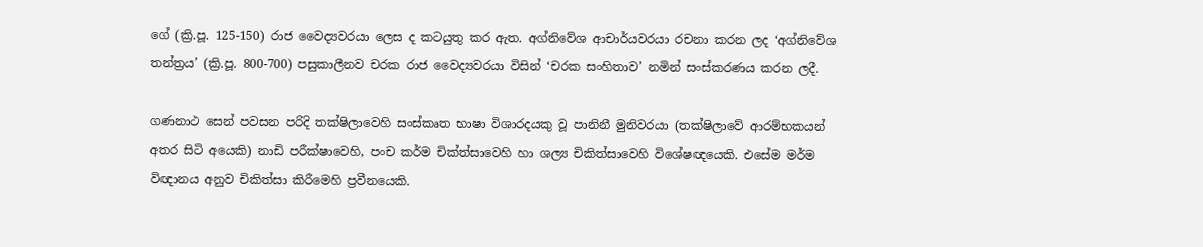ගේ (ක්‍රි.පූ. 125-150) රාජ වෛද්‍යවරයා ලෙස ද කටයුතු කර ඇත. අග්නිවේශ ආචාර්යවරයා රචනා කරන ලද ‘අග්නිවේශ තන්ත්‍රය’ (ක්‍රි.පූ. 800-700) පසුකාලීනව චරක රාජ වෛද්‍යවරයා විසින් ‘චරක සංහිතාව’ නමින් සංස්කරණය කරන ලදී.

ගණනාථ සෙන් පවසන පරිදි තක්ෂිලාවෙහි සංස්කෘත භාෂා විශාරදයකු වූ පානිනී මුනිවරයා (තක්ෂිලාවේ ආරම්භකයන් අතර සිටි අයෙකි) නාඩි පරීක්ෂාවෙහි, පංච කර්ම චික්ත්සාවෙහි හා ශල්‍ය චිකිත්සාවෙහි විශේෂඥයෙකි. එසේම මර්ම විඥානය අනුව චිකිත්සා කිරීමෙහි ප්‍රවීනයෙකි.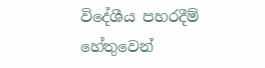විදේශීය පහරදීම් හේතුවෙන්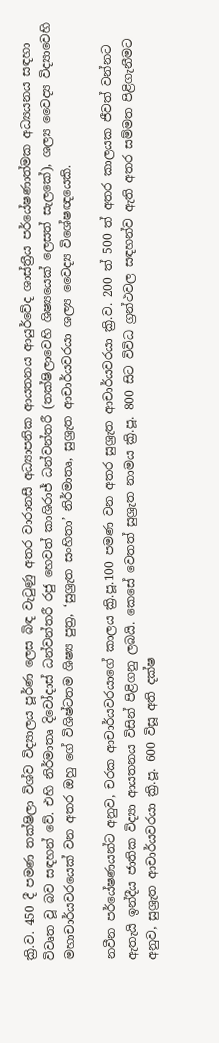ක්‍රි.ව. 450 දී පමණ තක්ෂිලා විශ්ව විද්‍යාලය පූර්ණ ලෙස බිඳ වැටුණු අතර වාරානසී අධ්‍යාපනික ආයතනය ආයුර්වේද ශාස්ත්‍රීය පර්යේෂණාත්මක අධ්‍යයනය සඳහා විවෘත වූ බව සඳහන් වේ. එහි නිර්මාතෘ දිවෝදාස් ධන්වන්තරී රජු හෙවත් කාශිරාජ් ධන්වන්තරී (තක්ෂිලාවෙහි ශිෂ්‍යයෙක් ලෙසත් සැලකේ), ශල්‍ය වෛද්‍ය විද්‍යාවෙහි මහාචාර්යවරයෙක් වන අතර ඔහු‍ ගේ විශිෂ්ටතම ශිෂ්‍ය පුත්‍ර, ‘සුශ්‍රැත සංහිතා’ නිර්මාතෘ, සුශ්‍රැත ආචාර්යවරයා ශල්‍ය වෛද්‍ය විශේෂඥයෙකි.

නවීන පර්යේෂණයන්ට අනුව, චරක ආචාර්යවරයාගේ කාලය ක්‍රි.පූ.100 පමණ වන අතර සුශ්‍රැත ආචාර්යවරයා ක්‍රි.ව. 200 ත් 500 ත් අතර කාලයක ජීවත් වන්නට ඇතැයි ඉන්දීය ජාතික විද්‍යා ආයතනය විසින් පිළිගනු ලබයි. කෙසේ වෙතත් සුශ්‍රැත නාමය ක්‍රි.පූ. 800 සිට විවිධ ග්‍රන්ථවල සඳහන්ව ඇති අතර සම්මත පිළිගැනීමට අනුව, සුශ්‍රැත ආචාර්යවරයා ක්‍රි.පූ. 600 විසූ අති දක්ෂ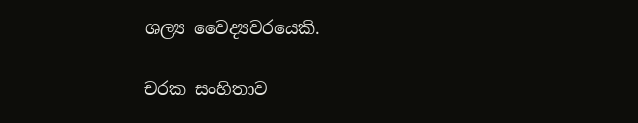ශල්‍ය වෛද්‍යවරයෙකි.

චරක සංහිතාව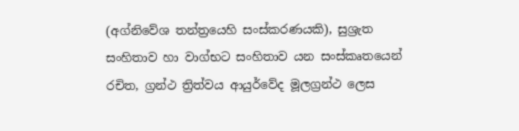(අග්නිවේශ තන්ත්‍රයෙහි සංස්කරණයකි), සුශ්‍රැත සංහිතාව හා වාග්භට සංහිතාව යන සංස්කෘතයෙන් රචිත, ග්‍රන්ථ ත්‍රිත්වය ආයුර්වේද මූලග්‍රන්ථ ලෙස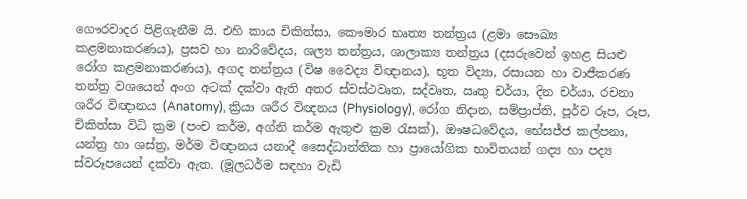ගෞරවාදර පිළිගැනීම යි. එහි කාය චිකිත්සා, කෞමාර භෘත්‍ය තන්ත්‍රය (ළමා සෞඛ්‍ය කළමනාකරණය), ප්‍රසව හා නාරිවේදය, ශල්‍ය තන්ත්‍රය, ශාලාක්‍ය තන්ත්‍රය (දසරුවෙන් ඉහළ සියළු රෝග කළමනාකරණය), අගද තන්ත්‍රය (විෂ වෛද්‍ය විඥානය), භූත විද්‍යා, රසායන හා වාජීකරණ තන්ත්‍ර වශයෙන් අංග අටක් දක්වා ඇති අතර ස්වස්ථවෘත, සද්වෘත, ඍතු චර්යා, දින චර්යා, රචනා ශරීර විඥානය (Anatomy), ක්‍රියා ශරීර විඥනය (Physiology), රෝග නිදාන, සම්ප්‍රාප්ති, පූර්ව රූප, රූප, චිකිත්සා විධි ක්‍රම (පංච කර්ම, අග්නි කර්ම ඇතුළු ක්‍රම රැසක්), ඖෂධවේදය, භේසජ්ජ කල්පනා, යන්ත්‍ර හා ශස්ත්‍ර, මර්ම විඥානය යනාදී සෛද්ධාන්තික හා ප්‍රායෝගික භාවිතයන් ගද්‍ය හා පද්‍ය ස්වරූපයෙන් දක්වා ඇත. (මූලධර්ම සඳහා වැඩි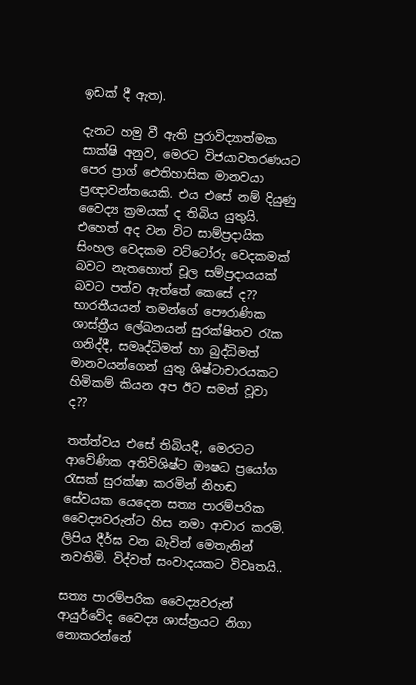ඉඩක් දී ඇත).

දැනට හමු වී ඇති පුරාවිද්‍යාත්මක සාක්ෂි අනුව, මෙරට විජයාවතරණයට පෙර ප්‍රාග් ඓතිහාසික මානවයා ප්‍රඥාවන්තයෙකි. එය එසේ නම් දියුණු වෛද්‍ය ක්‍රමයක් ද තිබිය යුතුයි. එහෙත් අද වන විට සාම්ප්‍රදායික සිංහල වෙදකම වට්ටෝරු වෙදකමක් බවට නැතහොත් චූල සම්ප්‍රදායයක් බවට පත්ව ඇත්තේ කෙසේ ද?? භාරතීයයන් තමන්ගේ පෞරාණික ශාස්ත්‍රීය ලේඛනයන් සුරක්ෂිතව රැක ගනිද්දී, සමෘද්ධිමත් හා බුද්ධිමත් මානවයන්ගෙන් යුතු ශිෂ්ටාචාරයකට හිමිකම් කියන අප ඊට සමත් වූවා ද??

තත්ත්වය එසේ තිබියදී, මෙරටට ආවේණික අතිවිශිෂ්ට ඖෂධ ප්‍රයෝග රැසක් සුරක්ෂා කරමින් නිහඬ සේවයක යෙදෙන සත්‍ය පාරම්පරික වෛද්‍යවරුන්ට හිස නමා ආචාර කරමි. ලිපිය දීර්ඝ වන බැවින් මෙතැනින් නවතිමි. විද්වත් සංවාදයකට විවෘතයි..

සත්‍ය පාරම්පරික වෛද්‍යවරුන් ආයුර්වේද වෛද්‍ය ශාස්ත්‍රයට නිගා නොකරන්නේ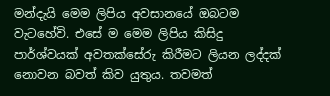මන්දැයි මෙම ලිපිය අවසානයේ ඔබටම වැටහේවි. එසේ ම මෙම ලිපිය කිසිදු පාර්ශ්වයක් අවතක්සේරු කිරීමට ලියන ලද්දක් නොවන බවත් කිව යුතුය. තවමත්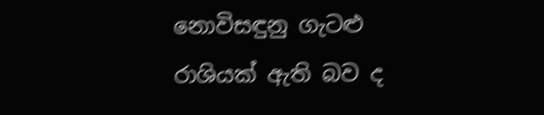නොවිසඳුනු ගැටළු රාශියක් ඇති බව ද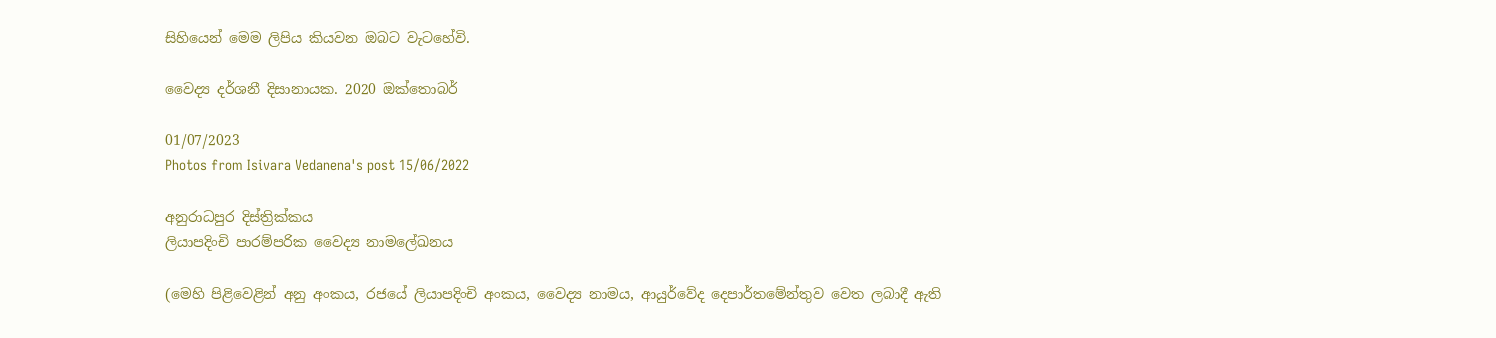සිහියෙන් මෙම ලිපිය කියවන ඔබට වැටහේවි.

වෛද්‍ය දර්ශනී දිසානායක. 2020 ඔක්තොබර්

01/07/2023
Photos from Isivara Vedanena's post 15/06/2022

අනුරාධපුර දිස්ත්‍රික්කය
ලියාපදිංචි පාරම්පරික වෛද්‍ය නාමලේඛනය

(මෙහි පිළිවෙළින් අනු අංකය, රජයේ ලියාපදිංචි අංකය, වෛද්‍ය නාමය, ආයුර්වේද දෙපාර්තමේන්තුව වෙත ලබාදී ඇති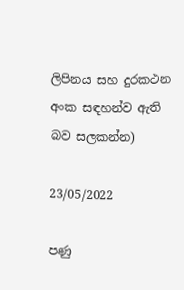ලිපිනය සහ දුරකථන අංක සඳහන්ව ඇති බව සලකන්න)

23/05/2022

පණු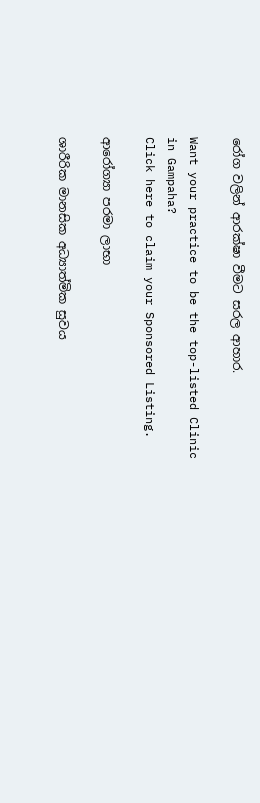රෝග වලින් ආරක්ෂා වීමට සරල ආහාර.

Want your practice to be the top-listed Clinic in Gampaha?
Click here to claim your Sponsored Listing.

ආරෝග්‍යා පරමා ලාභා

ශාරීරික මානසික අධ්‍යාත්මික සුවය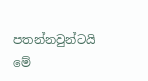පතන්නවුන්ටයි මේ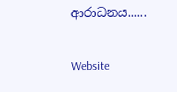ආරාධනය......

Website